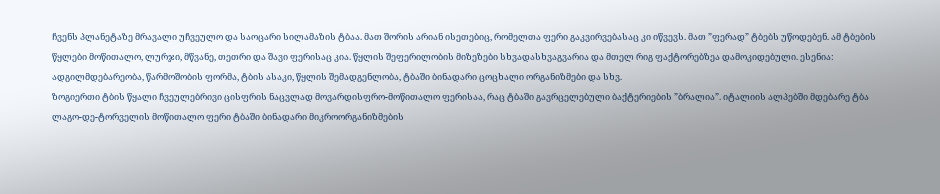ჩვენს პლანეტაზე მრავალი უჩვეულო და საოცარი სილამაზის ტბაა. მათ შორის არიან ისეთებიც, რომელთა ფერი გაკვირვებასაც კი იწვევს. მათ ”ფერად” ტბებს უწოდებენ. ამ ტბების წყლები მოწითალო, ლურჯი, მწვანე, თეთრი და შავი ფერისაც კია. წყლის შეფერილობის მიზეზები სხვადასხვაგვარია და მთელ რიგ ფაქტორებზეა დამოკიდებული. ესენია: ადგილმდებარეობა, წარმოშობის ფორმა, ტბის ასაკი, წყლის შემადგენლობა, ტბაში ბინადარი ცოცხალი ორგანიზმები და სხვ.
ზოგიერთი ტბის წყალი ჩვეულებრივი ცისფრის ნაცვლად მოვარდისფრო-მოწითალო ფერისაა, რაც ტბაში გავრცელებული ბაქტერიების ”ბრალია”. იტალიის ალპებში მდებარე ტბა ლაგო-დე-ტორველის მოწითალო ფერი ტბაში ბინადარი მიკროორგანიზმების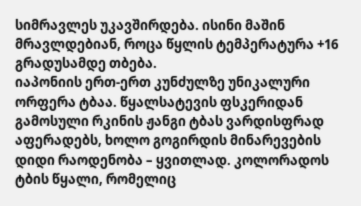სიმრავლეს უკავშირდება. ისინი მაშინ მრავლდებიან, როცა წყლის ტემპერატურა +16 გრადუსამდე თბება.
იაპონიის ერთ-ერთ კუნძულზე უნიკალური ორფერა ტბაა. წყალსატევის ფსკერიდან გამოსული რკინის ჟანგი ტბას ვარდისფრად აფერადებს, ხოლო გოგირდის მინარევების დიდი რაოდენობა – ყვითლად. კოლორადოს ტბის წყალი, რომელიც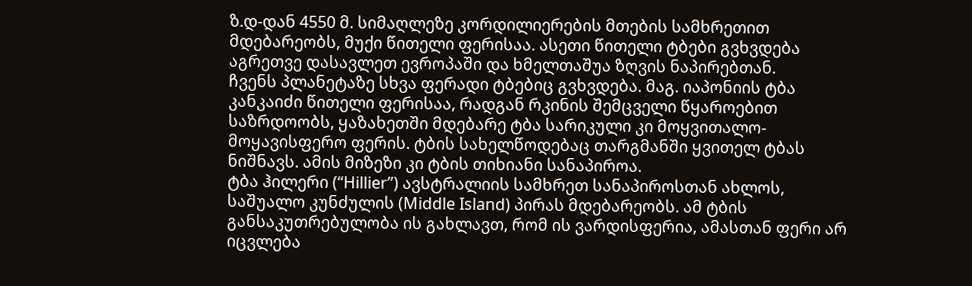ზ.დ-დან 4550 მ. სიმაღლეზე კორდილიერების მთების სამხრეთით მდებარეობს, მუქი წითელი ფერისაა. ასეთი წითელი ტბები გვხვდება აგრეთვე დასავლეთ ევროპაში და ხმელთაშუა ზღვის ნაპირებთან.
ჩვენს პლანეტაზე სხვა ფერადი ტბებიც გვხვდება. მაგ. იაპონიის ტბა კანკაიძი წითელი ფერისაა, რადგან რკინის შემცველი წყაროებით საზრდოობს, ყაზახეთში მდებარე ტბა სარიკული კი მოყვითალო-მოყავისფერო ფერის. ტბის სახელწოდებაც თარგმანში ყვითელ ტბას ნიშნავს. ამის მიზეზი კი ტბის თიხიანი სანაპიროა.
ტბა ჰილერი (“Hillier”) ავსტრალიის სამხრეთ სანაპიროსთან ახლოს, საშუალო კუნძულის (Middle Island) პირას მდებარეობს. ამ ტბის განსაკუთრებულობა ის გახლავთ, რომ ის ვარდისფერია, ამასთან ფერი არ იცვლება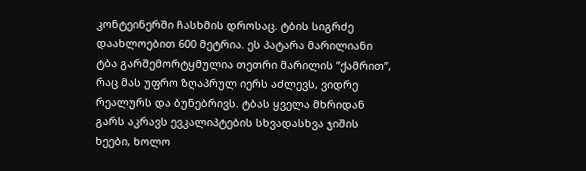კონტეინერში ჩასხმის დროსაც. ტბის სიგრძე დაახლოებით 600 მეტრია. ეს პატარა მარილიანი ტბა გარშემორტყმულია თეთრი მარილის ”ქამრით”, რაც მას უფრო ზღაპრულ იერს აძლევს, ვიდრე რეალურს და ბუნებრივს. ტბას ყველა მხრიდან გარს აკრავს ევკალიპტების სხვადასხვა ჯიშის ხეები, ხოლო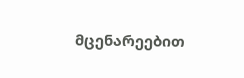მცენარეებით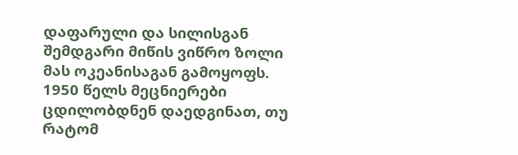დაფარული და სილისგან შემდგარი მიწის ვიწრო ზოლი მას ოკეანისაგან გამოყოფს. 1950 წელს მეცნიერები ცდილობდნენ დაედგინათ, თუ რატომ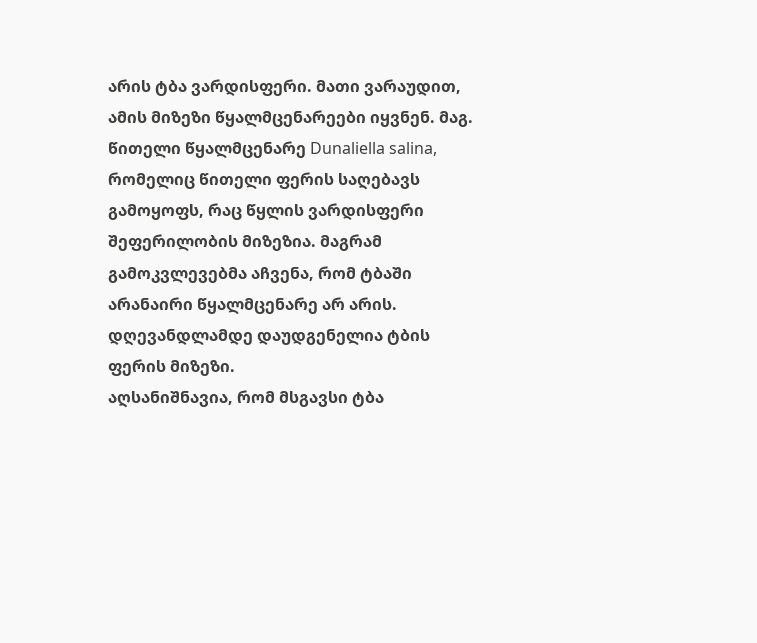არის ტბა ვარდისფერი. მათი ვარაუდით, ამის მიზეზი წყალმცენარეები იყვნენ. მაგ. წითელი წყალმცენარე Dunaliella salina, რომელიც წითელი ფერის საღებავს გამოყოფს, რაც წყლის ვარდისფერი შეფერილობის მიზეზია. მაგრამ გამოკვლევებმა აჩვენა, რომ ტბაში არანაირი წყალმცენარე არ არის. დღევანდლამდე დაუდგენელია ტბის ფერის მიზეზი.
აღსანიშნავია, რომ მსგავსი ტბა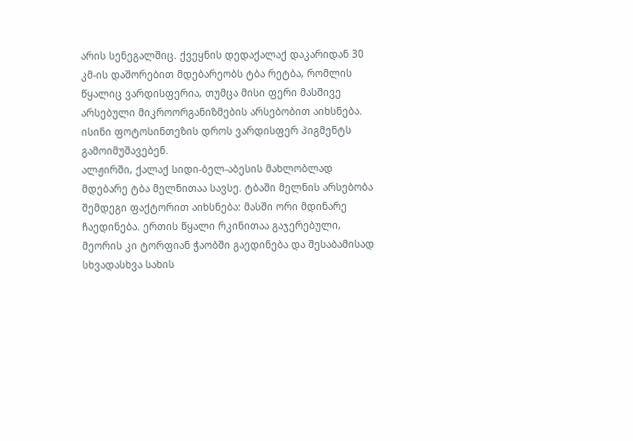არის სენეგალშიც. ქვეყნის დედაქალაქ დაკარიდან 30 კმ-ის დაშორებით მდებარეობს ტბა რეტბა, რომლის წყალიც ვარდისფერია, თუმცა მისი ფერი მასშივე არსებული მიკროორგანიზმების არსებობით აიხსნება. ისინი ფოტოსინთეზის დროს ვარდისფერ პიგმენტს გამოიმუშავებენ.
ალჟირში, ქალაქ სიდი-ბელ-აბესის მახლობლად მდებარე ტბა მელნითაა სავსე. ტბაში მელნის არსებობა შემდეგი ფაქტორით აიხსნება: მასში ორი მდინარე ჩაედინება. ერთის წყალი რკინითაა გაჯერებული, მეორის კი ტორფიან ჭაობში გაედინება და შესაბამისად სხვადასხვა სახის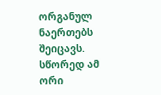ორგანულ ნაერთებს შეიცავს. სწორედ ამ ორი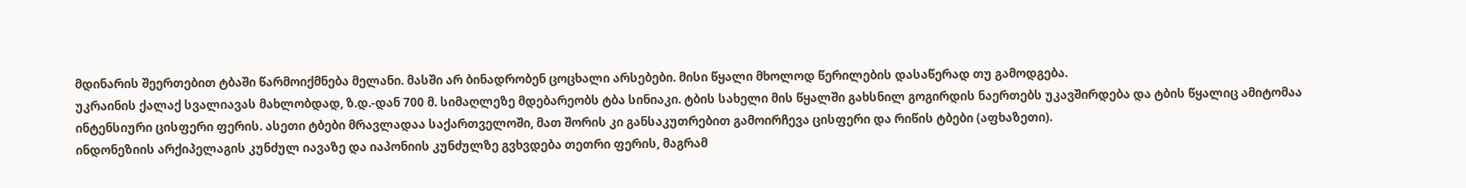მდინარის შეერთებით ტბაში წარმოიქმნება მელანი. მასში არ ბინადრობენ ცოცხალი არსებები. მისი წყალი მხოლოდ წერილების დასაწერად თუ გამოდგება.
უკრაინის ქალაქ სვალიავას მახლობდად, ზ.დ.-დან 700 მ. სიმაღლეზე მდებარეობს ტბა სინიაკი. ტბის სახელი მის წყალში გახსნილ გოგირდის ნაერთებს უკავშირდება და ტბის წყალიც ამიტომაა ინტენსიური ცისფერი ფერის. ასეთი ტბები მრავლადაა საქართველოში, მათ შორის კი განსაკუთრებით გამოირჩევა ცისფერი და რიწის ტბები (აფხაზეთი).
ინდონეზიის არქიპელაგის კუნძულ იავაზე და იაპონიის კუნძულზე გვხვდება თეთრი ფერის, მაგრამ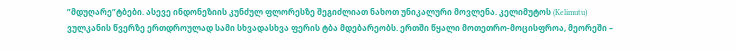”მდუღარე”ტბები. ასევე ინდონეზიის კუნძულ ფლორესზე შეგიძლიათ ნახოთ უნიკალური მოვლენა. კელიმუტოს (Kelimutu) ვულკანის წვერზე ერთდროულად სამი სხვადასხვა ფერის ტბა მდებარეობს. ერთში წყალი მოთეთრო-მოცისფროა, მეორეში –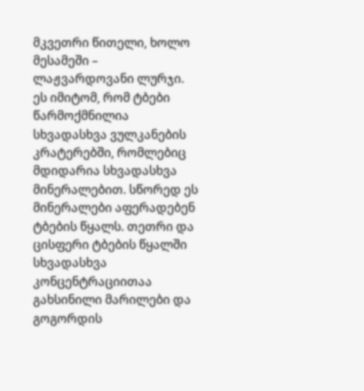მკვეთრი წითელი, ხოლო მესამეში – ლაჟვარდოვანი ლურჯი. ეს იმიტომ, რომ ტბები წარმოქმნილია სხვადასხვა ვულკანების კრატერებში, რომლებიც მდიდარია სხვადასხვა მინერალებით. სწორედ ეს მინერალები აფერადებენ ტბების წყალს. თეთრი და ცისფერი ტბების წყალში სხვადასხვა კონცენტრაციითაა გახსინილი მარილები და გოგორდის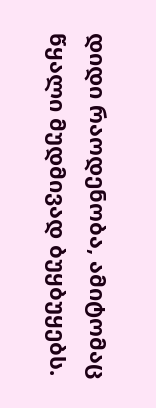დიდი რაოდენობა, ამიტომაც წყალი მუდმივად ბუყბუყებს.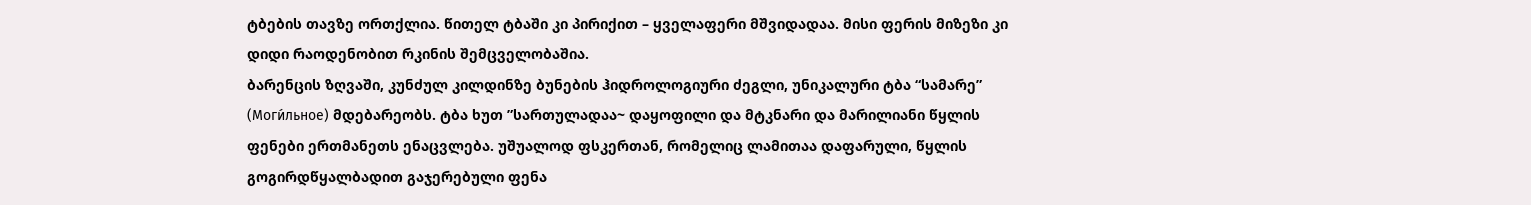ტბების თავზე ორთქლია. წითელ ტბაში კი პირიქით – ყველაფერი მშვიდადაა. მისი ფერის მიზეზი კი დიდი რაოდენობით რკინის შემცველობაშია.
ბარენცის ზღვაში, კუნძულ კილდინზე ბუნების ჰიდროლოგიური ძეგლი, უნიკალური ტბა “სამარე” (Моги́льное) მდებარეობს. ტბა ხუთ ”სართულადაა~ დაყოფილი და მტკნარი და მარილიანი წყლის ფენები ერთმანეთს ენაცვლება. უშუალოდ ფსკერთან, რომელიც ლამითაა დაფარული, წყლის გოგირდწყალბადით გაჯერებული ფენა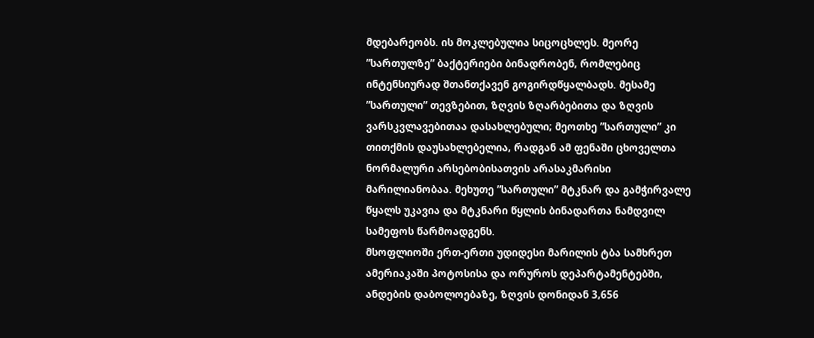მდებარეობს. ის მოკლებულია სიცოცხლეს. მეორე ”სართულზე” ბაქტერიები ბინადრობენ, რომლებიც ინტენსიურად შთანთქავენ გოგირდწყალბადს. მესამე ”სართული” თევზებით, ზღვის ზღარბებითა და ზღვის ვარსკვლავებითაა დასახლებული; მეოთხე ”სართული” კი თითქმის დაუსახლებელია, რადგან ამ ფენაში ცხოველთა ნორმალური არსებობისათვის არასაკმარისი მარილიანობაა. მეხუთე ”სართული” მტკნარ და გამჭირვალე წყალს უკავია და მტკნარი წყლის ბინადართა ნამდვილ სამეფოს წარმოადგენს.
მსოფლიოში ერთ-ერთი უდიდესი მარილის ტბა სამხრეთ ამერიაკაში პოტოსისა და ორუროს დეპარტამენტებში, ანდების დაბოლოებაზე, ზღვის დონიდან 3,656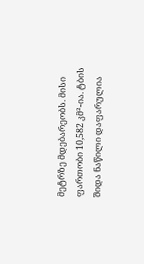მეტრზე მდებარეობს. მისი ფართობი 10,582 კმ²-ია. ტბის შიდა ნაწილი დაფარულია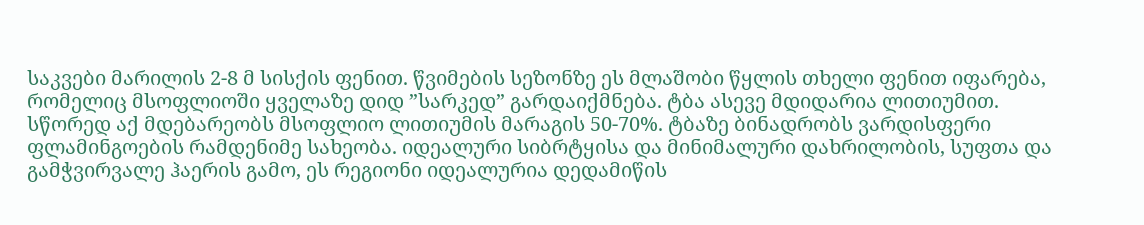საკვები მარილის 2-8 მ სისქის ფენით. წვიმების სეზონზე ეს მლაშობი წყლის თხელი ფენით იფარება, რომელიც მსოფლიოში ყველაზე დიდ ”სარკედ” გარდაიქმნება. ტბა ასევე მდიდარია ლითიუმით. სწორედ აქ მდებარეობს მსოფლიო ლითიუმის მარაგის 50-70%. ტბაზე ბინადრობს ვარდისფერი ფლამინგოების რამდენიმე სახეობა. იდეალური სიბრტყისა და მინიმალური დახრილობის, სუფთა და გამჭვირვალე ჰაერის გამო, ეს რეგიონი იდეალურია დედამიწის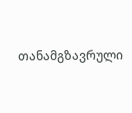თანამგზავრული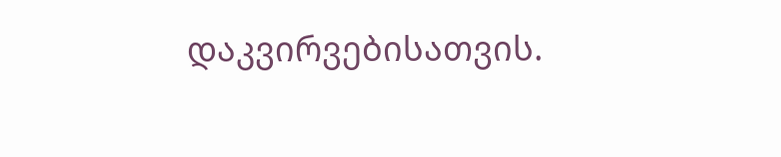დაკვირვებისათვის.